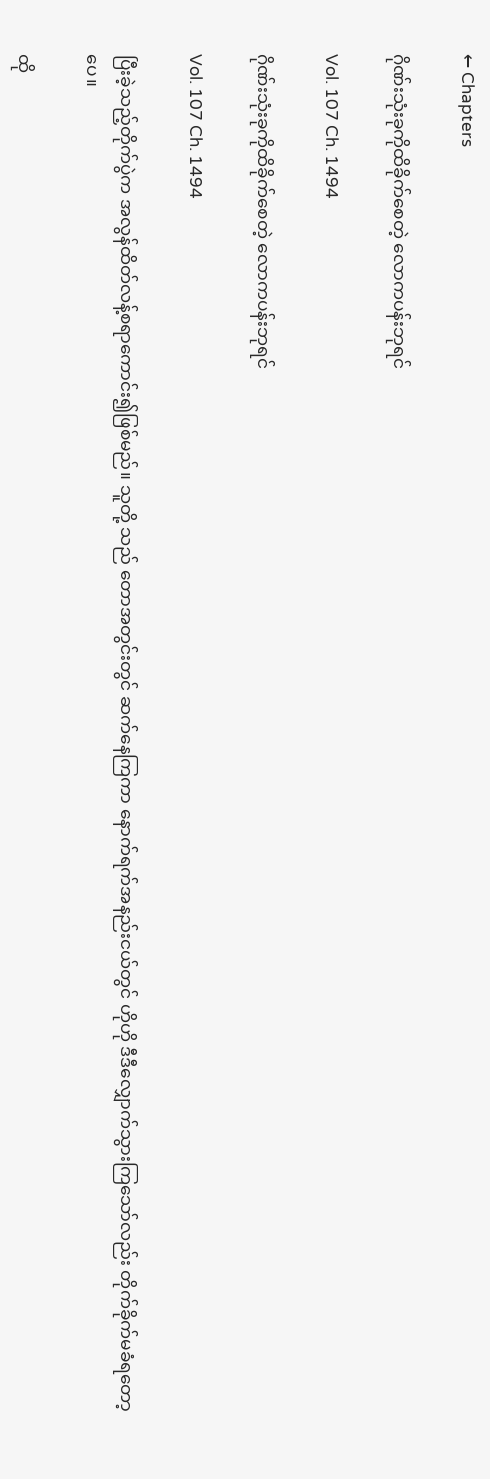← Chapters

ဂိုဏ်းသုံးခုကိုထိခိုက်စေတဲ့ လောကပန်းဘုရင်

Vol. 107 Ch. 1494

ဂိုဏ်းသုံးခုကိုထိခိုက်စေတဲ့ လောကပန်းဘုရင်

Vol. 107 Ch. 1494

ပြီးခဲ့သည့်တိုက်ပွဲက အလွန်ထိတ်လန့်စရာကောင်း၍ဖြစ်မည်။ သူတို့ သည် တောအတွင်းတွင် ဆက်နေကြကာ နောက်ရက်အနည်းငယ်တွင် ဟိုဟို ဒီဒီလျှောက်သွားကြသော်လည်း တိုက်ခိုက်မခံရတော့ပေ။

ထို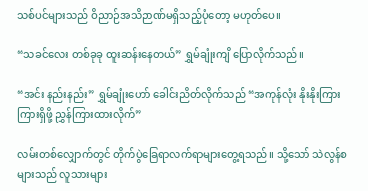သစ်ပင်များသည် ဝိညာဉ်အသိဉာဏ်မရှိသည့်ပုံတော့ မဟုတ်ပေ။

“သခင်လေး တစ်ခုခု ထူးဆန်းနေတယ်” ရွှမ်ချုံးကျိ ပြောလိုက်သည်။

“အင်း နည်းနည်း” ရွှမ်ချုံးဟော် ခေါင်းညိတ်လိုက်သည် “အကုန်လုံး နိုးနိုးကြားကြားရှိဖို့ ညွှန်ကြားထားလိုက်”

လမ်းတစ်လျှောက်တွင် တိုက်ပွဲခြေရာလက်ရာများတွေ့ရသည်။ သို့သော် သဲလွန်စများသည် လူသားများ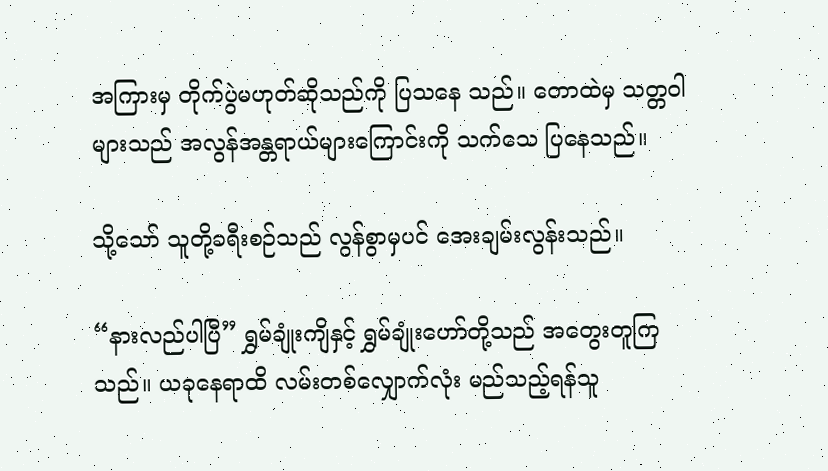အကြားမှ တိုက်ပွဲမဟုတ်ဆိုသည်ကို ပြသနေ သည်။ တောထဲမှ သတ္တဝါများသည် အလွန်အန္တရာယ်များကြောင်းကို သက်သေ ပြနေသည်။

သို့သော် သူတို့ခရီးစဉ်သည် လွန်စွာမှပင် အေးချမ်းလွန်းသည်။

“နားလည်ပါပြီ” ရွှမ်ချုံးကျိနှင့် ရွှမ်ချုံးဟော်တို့သည် အတွေးတူကြသည်။ ယခုနေရာထိ လမ်းတစ်လျှောက်လုံး မည်သည့်ရန်သူ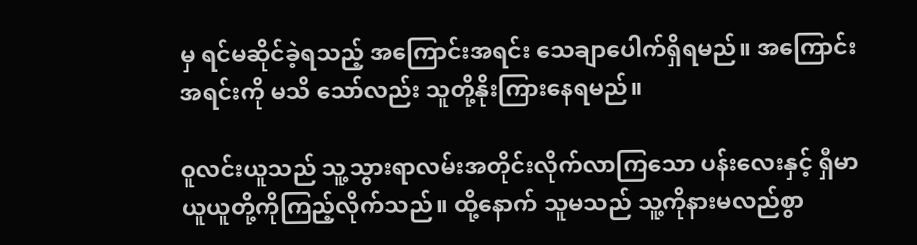မှ ရင်မဆိုင်ခဲ့ရသည့် အကြောင်းအရင်း သေချာပေါက်ရှိရမည်။ အကြောင်းအရင်းကို မသိ သော်လည်း သူတို့နိုးကြားနေရမည်။

ဝူလင်းယူသည် သူ့သွားရာလမ်းအတိုင်းလိုက်လာကြသော ပန်းလေးနှင့် ရှီမာယူယူတို့ကိုကြည့်လိုက်သည်။ ထို့နောက် သူမသည် သူ့ကိုနားမလည်စွာ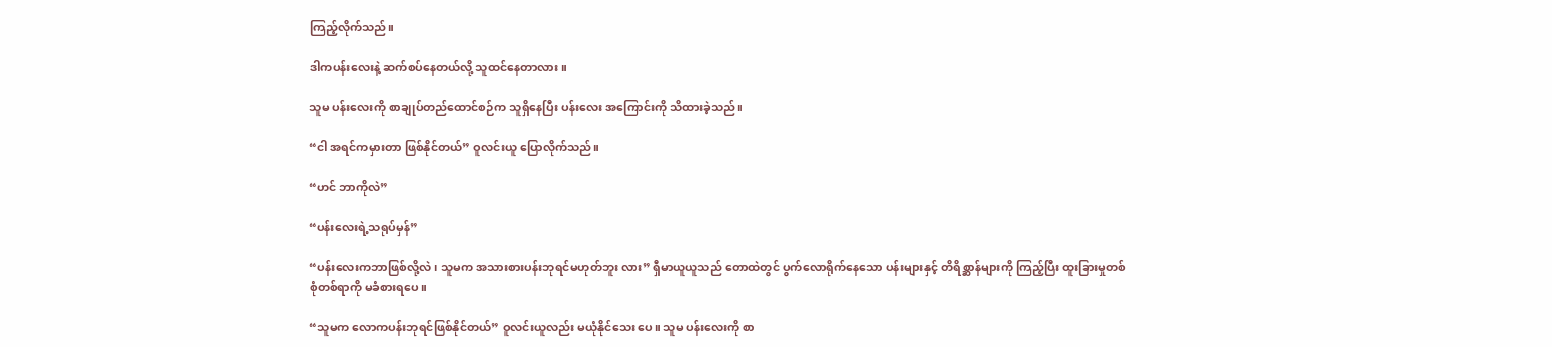ကြည့်လိုက်သည်။

ဒါကပန်းလေးနဲ့ ဆက်စပ်နေတယ်လို့ သူထင်နေတာလား။

သူမ ပန်းလေးကို စာချုပ်တည်ထောင်စဉ်က သူရှိနေပြီး ပန်းလေး အကြောင်းကို သိထားခဲ့သည်။

“ငါ အရင်ကမှားတာ ဖြစ်နိုင်တယ်” ဝူလင်းယူ ပြောလိုက်သည်။

“ဟင် ဘာကိုလဲ”

“ပန်းလေးရဲ့သရုပ်မှန်”

“ပန်းလေးကဘာဖြစ်လို့လဲ၊ သူမက အသားစားပန်းဘုရင်မဟုတ်ဘူး လား” ရှီမာယူယူသည် တောထဲတွင် ပွက်လောရိုက်နေသော ပန်းများနှင့် တိရိစ္ဆာန်များကို ကြည့်ပြီး ထူးခြားမှုတစ်စုံတစ်ရာကို မခံစားရပေ။

“သူမက လောကပန်းဘုရင်ဖြစ်နိုင်တယ်” ဝူလင်းယူလည်း မယုံနိုင်သေး ပေ။ သူမ ပန်းလေးကို စာ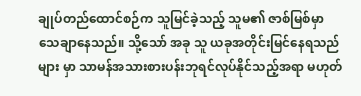ချုပ်တည်ထောင်စဉ်က သူမြင်ခဲ့သည့် သူမ၏ ဇာစ်မြစ်မှာ သေချာနေသည်။ သို့သော် အခု သူ ယခုအတိုင်းမြင်နေရသည်များ မှာ သာမန်အသားစားပန်းဘုရင်လုပ်နိုင်သည့်အရာ မဟုတ်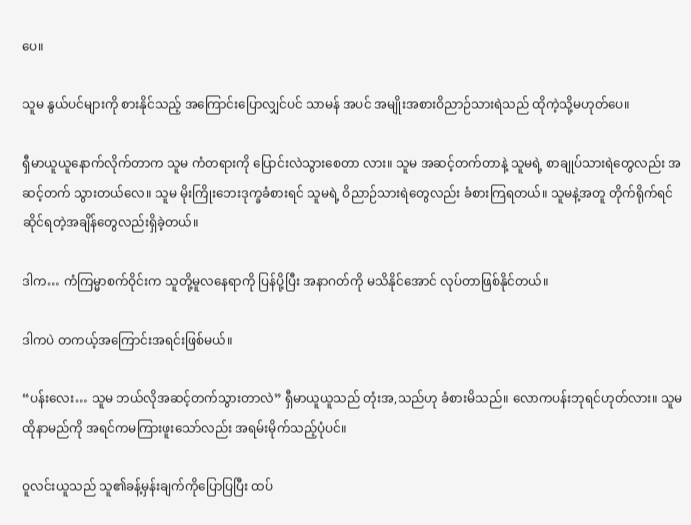ပေ။

သူမ နွယ်ပင်များကို စားနိုင်သည့် အကြောင်းပြောလျှင်ပင် သာမန် အပင် အမျိုးအစားဝိညာဉ်သားရဲသည် ထိုကဲ့သို့မဟုတ်ပေ။

ရှီမာယူယူနောက်လိုက်တာက သူမ ကံတရားကို ပြောင်းလဲသွားစေတာ လား။ သူမ အဆင့်တက်တာနဲ့ သူမရဲ့ စာချုပ်သားရဲတွေလည်း အဆင့်တက် သွားတယ်လေ။ သူမ မိုးကြိုးဘေးဒုက္ခခံစားရင် သူမရဲ့ ဝိညာဉ်သားရဲတွေလည်း ခံစားကြရတယ်။ သူမနဲ့အတူ တိုက်ရိုက်ရင်ဆိုင်ရတဲ့အချိန်တွေလည်းရှိခဲ့တယ်။

ဒါက… ကံကြမ္မာစက်ဝိုင်းက သူတို့မူလနေရာကို ပြန်ပို့ပြီး အနာဂတ်ကို မသိနိုင်အောင် လုပ်တာဖြစ်နိုင်တယ်။

ဒါကပဲ တကယ့်အကြောင်းအရင်းဖြစ်မယ်။

“ပန်းလေး… သူမ ဘယ်လိုအဆင့်တက်သွားတာလဲ” ရှီမာယူယူသည် တုံးအ,သည်ဟု ခံစားမိသည်။ လောကပန်းဘုရင်ဟုတ်လား။ သူမ ထိုနာမည်ကို အရင်ကမကြားဖူးသော်လည်း အရမ်းမိုက်သည့်ပုံပင်။

ဝူလင်းယူသည် သူ၏ခန့်မှန်းချက်ကိုပြောပြပြီး ထပ်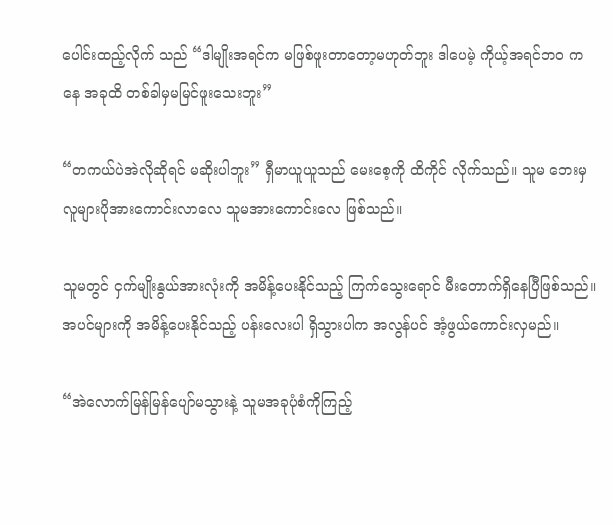ပေါင်းထည့်လိုက် သည် “ဒါမျိုးအရင်က မဖြစ်ဖူးတာတော့မဟုတ်ဘူး ဒါပေမဲ့ ကိုယ့်အရင်ဘဝ ကနေ အခုထိ တစ်ခါမှမမြင်ဖူးသေးဘူး”

“တကယ်ပဲအဲလိုဆိုရင် မဆိုးပါဘူး” ရှီမာယူယူသည် မေးစေ့ကို ထိကိုင် လိုက်သည်။ သူမ ဘေးမှလူများပိုအားကောင်းလာလေ သူမအားကောင်းလေ ဖြစ်သည်။

သူမတွင် ငှက်မျိုးနွယ်အားလုံးကို အမိန့်ပေးနိုင်သည့် ကြက်သွေးရောင် မီးတောက်ရှိနေပြီဖြစ်သည်။ အပင်များကို အမိန့်ပေးနိုင်သည့် ပန်းလေးပါ ရှိသွားပါက အလွန်ပင် အံ့ဖွယ်ကောင်းလှမည်။

“အဲလောက်မြန်မြန်ပျော်မသွားနဲ့ သူမအခုပုံစံကိုကြည့်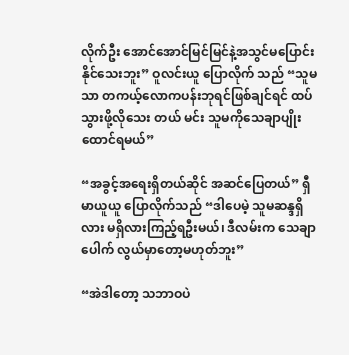လိုက်ဦး အောင်အောင်မြင်မြင်နဲ့အသွင်မပြောင်းနိုင်သေးဘူး” ဝူလင်းယူ ပြောလိုက် သည် “သူမသာ တကယ့်လောကပန်းဘုရင်ဖြစ်ချင်ရင် ထပ်သွားဖို့လိုသေး တယ် မင်း သူမကိုသေချာပျိုးထောင်ရမယ်”

“အခွင့်အရေးရှိတယ်ဆိုင် အဆင်ပြေတယ်” ရှီမာယူယူ ပြောလိုက်သည် “ဒါပေမဲ့ သူမဆန္ဒရှိလား မရှိလားကြည့်ရဦးမယ်၊ ဒီလမ်းက သေချာပေါက် လွယ်မှာတော့မဟုတ်ဘူး”

“အဲဒါတော့ သဘာဝပဲ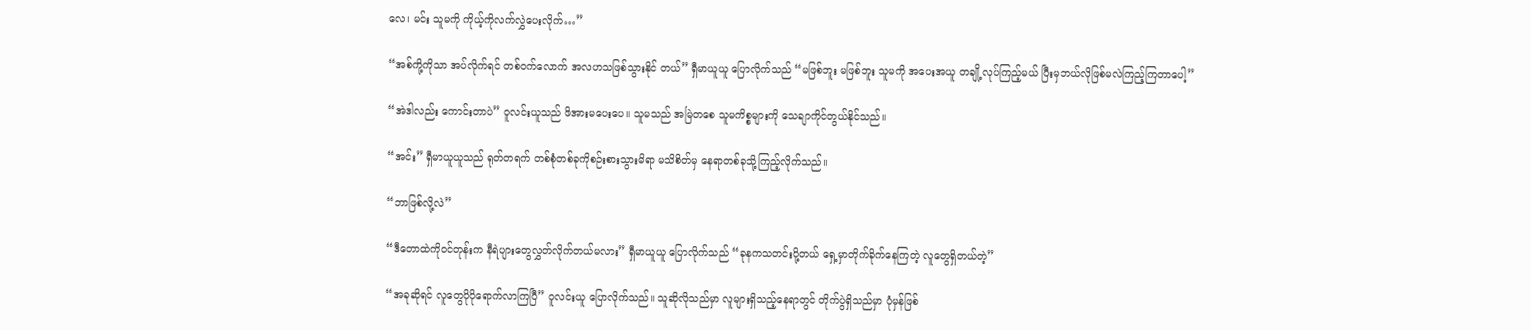လေ၊ မင်း သူမကို ကိုယ့်ကိုလက်လွှဲပေးလိုက်…”

“အစ်ကို့ကိုသာ အပ်လိုက်ရင် တစ်ဝက်လောက် အလဟသဖြစ်သွားနိုင် တယ်” ရှီမာယူယူ ပြောလိုက်သည် “မဖြစ်ဘူး မဖြစ်ဘူး သူမကို အပေးအယူ တချို့လုပ်ကြည့်မယ် ပြီးမှဘယ်လိုဖြစ်မလဲကြည့်ကြတာပေါ့”

“အဲဒါလည်း ကောင်းတာပဲ” ဝူလင်းယူသည် ဖိအားမပေးပေ။ သူမသည် အမြဲတစေ သူမကိစ္စများကို သေချာကိုင်တွယ်နိုင်သည်။

“အင်း” ရှီမာယူယူသည် ရုတ်တရက် တစ်စုံတစ်ခုကိုစဉ်းစားသွားမိရာ မသိစိတ်မှ နေရာတစ်ခုသို့ကြည့်လိုက်သည်။

“ဘာဖြစ်လို့လဲ”

“ဒီတောထဲကိုဝင်တုန်းက နီရဲပျားတွေလွှတ်လိုက်တယ်မလား” ရှီမာယူယူ ပြောလိုက်သည် “ခုနကသတင်းပို့တယ် ရှေ့မှာတိုက်ခိုက်နေကြတဲ့ လူတွေရှိတယ်တဲ့”

“အခုဆိုရင် လူတွေပိုပိုရောက်လာကြပြီ” ဝူလင်းယူ ပြောလိုက်သည်။ သူဆိုလိုသည်မှာ လူများရှိသည့်နေရာတွင် တိုက်ပွဲရှိသည်မှာ ပုံမှန်ဖြစ်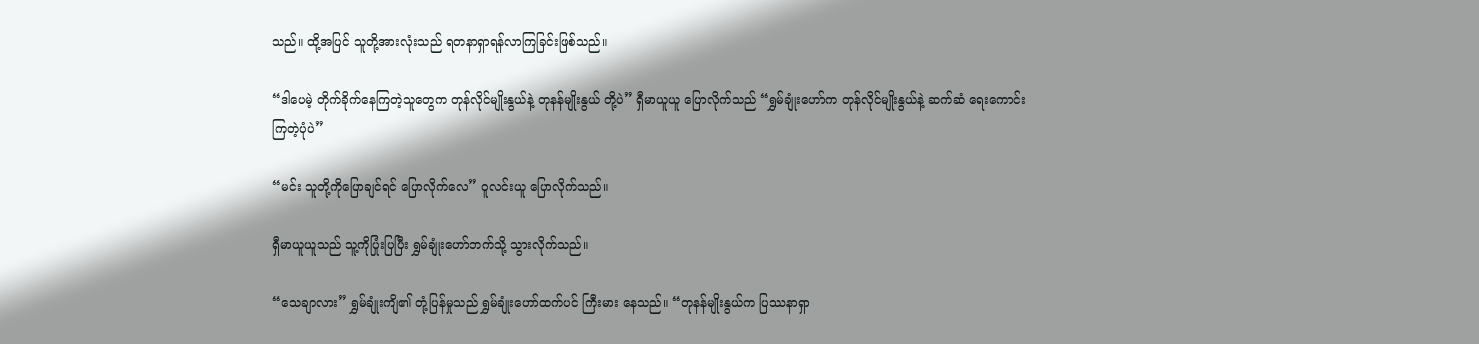သည်။ ထို့အပြင် သူတို့အားလုံးသည် ရတနာရှာရန်လာကြခြင်းဖြစ်သည်။

“ဒါပေမဲ့ တိုက်ခိုက်နေကြတဲ့သူတွေက တုန်လိုင်မျိုးနွယ်နဲ့ တုနန်မျိုးနွယ် တို့ပဲ” ရှီမာယူယူ ပြောလိုက်သည် “ရွှမ်ချုံးဟော်က တုန်လိုင်မျိုးနွယ်နဲ့ ဆက်ဆံ ရေးကောင်းကြတဲ့ပုံပဲ”

“မင်း သူတို့ကိုပြောချင်ရင် ပြောလိုက်လေ” ဝူလင်းယူ ပြောလိုက်သည်။

ရှီမာယူယူသည် သူ့ကိုပြုံးပြပြီး ရွှမ်ချုံးဟော်ဘက်သို့ သွားလိုက်သည်။

“သေချာလား” ရွှမ်ချုံးကျိ၏ တုံ့ပြန်မှုသည် ရွှမ်ချုံးဟော်ထက်ပင် ကြီးမား နေသည်။ “တုနန်မျိုးနွယ်က ပြဿနာရှာ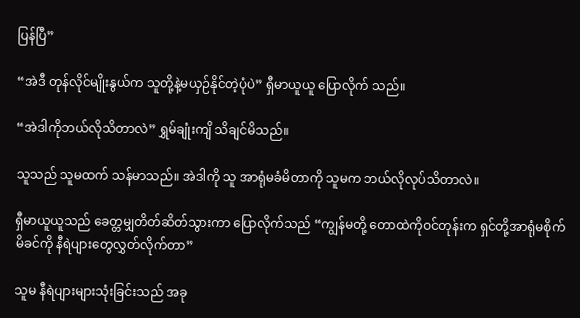ပြန်ပြီ”

“အဲဒီ တုန်လိုင်မျိုးနွယ်က သူတို့နဲ့မယှဉ်နိုင်တဲ့ပုံပဲ” ရှီမာယူယူ ပြောလိုက် သည်။

“အဲဒါကိုဘယ်လိုသိတာလဲ” ရွှမ်ချုံးကျိ သိချင်မိသည်။

သူသည် သူမထက် သန်မာသည်။ အဲဒါကို သူ အာရုံမခံမိတာကို သူမက ဘယ်လိုလုပ်သိတာလဲ။

ရှီမာယူယူသည် ခေတ္တမျှတိတ်ဆိတ်သွားကာ ပြောလိုက်သည် “ကျွန်မတို့ တောထဲကိုဝင်တုန်းက ရှင်တို့အာရုံမစိုက်မိခင်ကို နီရဲပျားတွေလွှတ်လိုက်တာ”

သူမ နီရဲပျားများသုံးခြင်းသည် အခု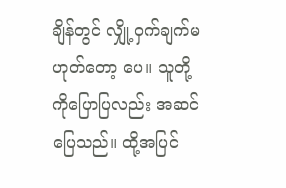ချိန်တွင် လျှို့ဝှက်ချက်မဟုတ်တော့ ပေ။ သူတို့ကိုပြောပြလည်း အဆင်ပြေသည်။ ထို့အပြင်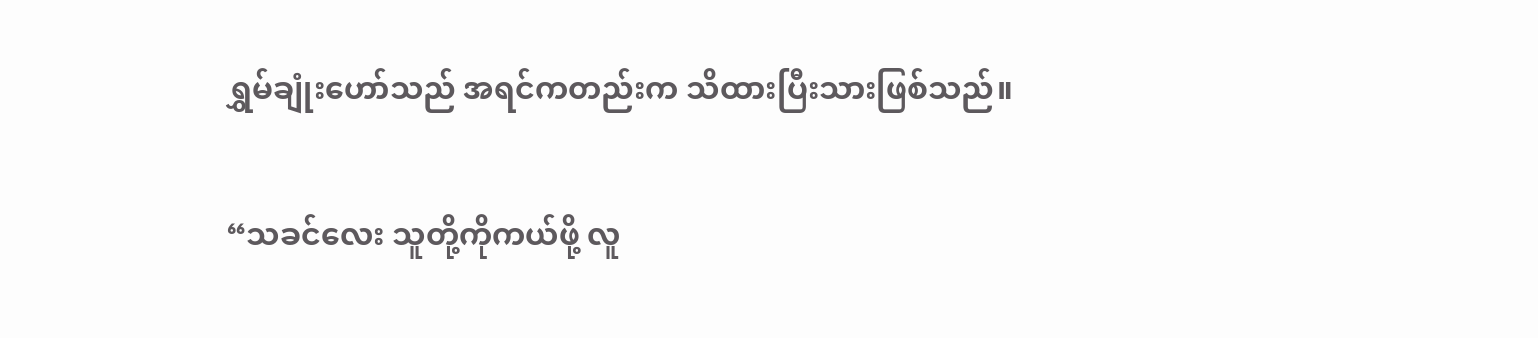ရွှမ်ချုံးဟော်သည် အရင်ကတည်းက သိထားပြီးသားဖြစ်သည်။

“သခင်လေး သူတို့ကိုကယ်ဖို့ လူ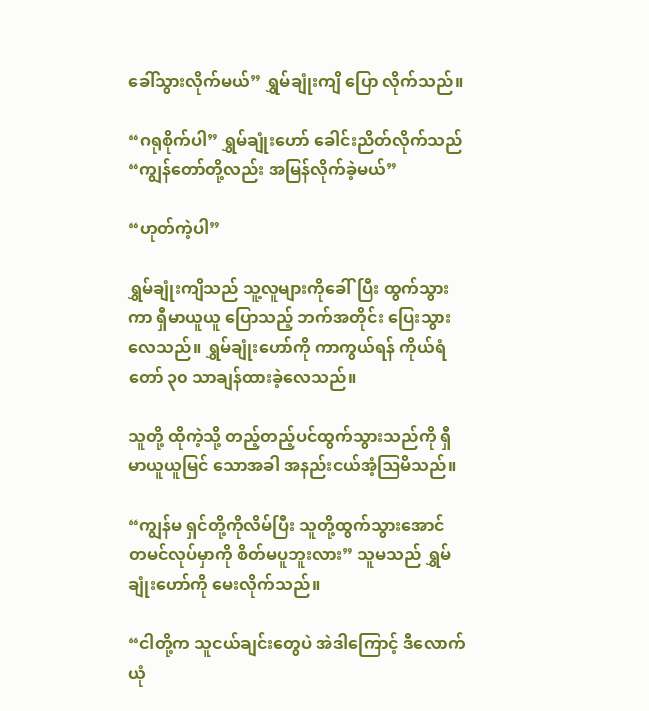ခေါ်သွားလိုက်မယ်” ရွှမ်ချုံးကျိ ပြော လိုက်သည်။

“ဂရုစိုက်ပါ” ရွှမ်ချုံးဟော် ခေါင်းညိတ်လိုက်သည် “ကျွန်တော်တို့လည်း အမြန်လိုက်ခဲ့မယ်”

“ဟုတ်ကဲ့ပါ”

ရွှမ်ချုံးကျိသည် သူ့လူများကိုခေါ်ပြီး ထွက်သွားကာ ရှီမာယူယူ ပြောသည့် ဘက်အတိုင်း ပြေးသွားလေသည်။ ရွှမ်ချုံးဟော်ကို ကာကွယ်ရန် ကိုယ်ရံတော် ၃၀ သာချန်ထားခဲ့လေသည်။

သူတို့ ထိုကဲ့သို့ တည့်တည့်ပင်ထွက်သွားသည်ကို ရှီမာယူယူမြင် သောအခါ အနည်းငယ်အံ့ဩမိသည်။

“ကျွန်မ ရှင်တို့ကိုလိမ်ပြီး သူတို့ထွက်သွားအောင် တမင်လုပ်မှာကို စိတ်မပူဘူးလား” သူမသည် ရွှမ်ချုံးဟော်ကို မေးလိုက်သည်။

“ငါတို့က သူငယ်ချင်းတွေပဲ အဲဒါကြောင့် ဒီလောက်ယုံ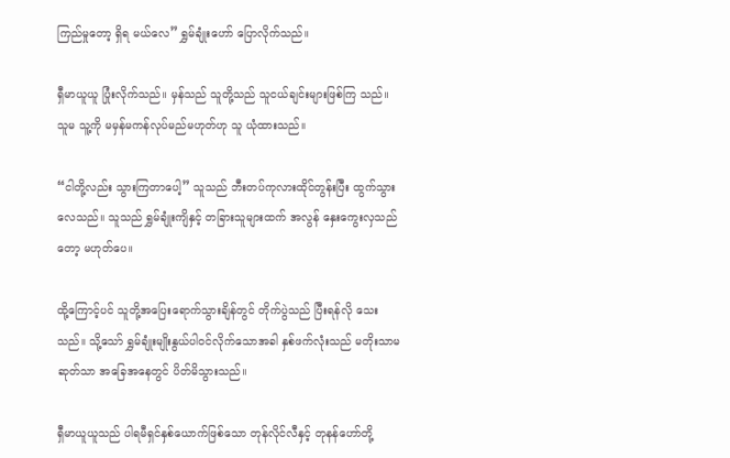ကြည်မှုတော့ ရှိရ မယ်လေ” ရွှမ်ချုံးဟော် ပြောလိုက်သည်။

ရှီမာယူယူ ပြုံးလိုက်သည်။ မှန်သည် သူတို့သည် သူငယ်ချင်းများဖြစ်ကြ သည်။ သူမ သူ့ကို မမှန်မကန်လုပ်မည်မဟုတ်ဟု သူ ယုံထားသည်။

“ငါတို့လည်း သွားကြတာပေါ့” သူသည် ဘီးတပ်ကုလားထိုင်တွန်းပြီး ထွက်သွားလေသည်။ သူသည် ရွှမ်ချုံးကျိနှင့် တခြားသူများထက် အလွန် နှေးကွေးလှသည်တော့ မဟုတ်ပေ။

ထို့ကြောင့်ပင် သူတို့အပြေးရောက်သွားချိန်တွင် တိုက်ပွဲသည် ပြီးရန်လို သေးသည်။ သို့သော် ရွှမ်ချုံးမျိုးနွယ်ပါဝင်လိုက်သောအခါ နှစ်ဖက်လုံးသည် မတိုးသာမဆုတ်သာ အခြေအနေတွင် ပိတ်မိသွားသည်။

ရှီမာယူယူသည် ပါရမီရှင်နှစ်ယောက်ဖြစ်သော တုန်လိုင်လီနှင့် တုနန်ဟော်တို့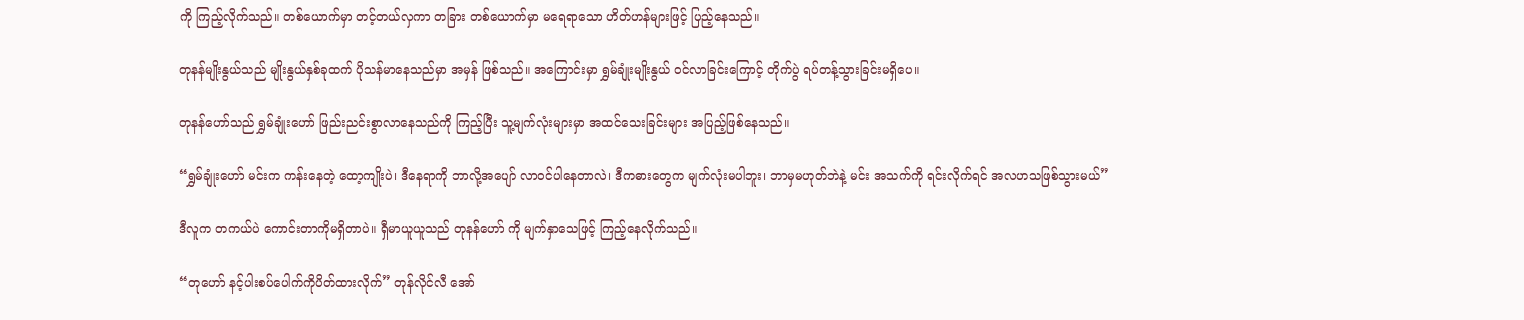ကို ကြည့်လိုက်သည်။ တစ်ယောက်မှာ တင့်တယ်လှကာ တခြား တစ်ယောက်မှာ မရေရာသော ဟိတ်ဟန်များဖြင့် ပြည့်နေသည်။

တုနန်မျိုးနွယ်သည် မျိုးနွယ်နှစ်ခုထက် ပိုသန်မာနေသည်မှာ အမှန် ဖြစ်သည်။ အကြောင်းမှာ ရွှမ်ချုံးမျိုးနွယ် ဝင်လာခြင်းကြောင့် တိုက်ပွဲ ရပ်တန့်သွားခြင်းမရှိပေ။

တုနန်ဟော်သည် ရွှမ်ချုံးဟော် ဖြည်းညင်းစွာလာနေသည်ကို ကြည့်ပြီး သူ့မျက်လုံးများမှာ အထင်သေးခြင်းများ အပြည့်ဖြစ်နေသည်။

“ရွှမ်ချုံးဟော် မင်းက ကန်းနေတဲ့ ထော့ကျိုးပဲ၊ ဒီနေရာကို ဘာလို့အပျော် လာဝင်ပါနေတာလဲ၊ ဒီကဓားတွေက မျက်လုံးမပါဘူး၊ ဘာမှမဟုတ်ဘဲနဲ့ မင်း အသက်ကို ရင်းလိုက်ရင် အလဟသဖြစ်သွားမယ်”

ဒီလူက တကယ်ပဲ ကောင်းတာကိုမရှိတာပဲ။ ရှီမာယူယူသည် တုနန်ဟော် ကို မျက်နှာသေဖြင့် ကြည့်နေလိုက်သည်။

“တုဟော် နင့်ပါးစပ်ပေါက်ကိုပိတ်ထားလိုက်” တုန်လိုင်လီ အော်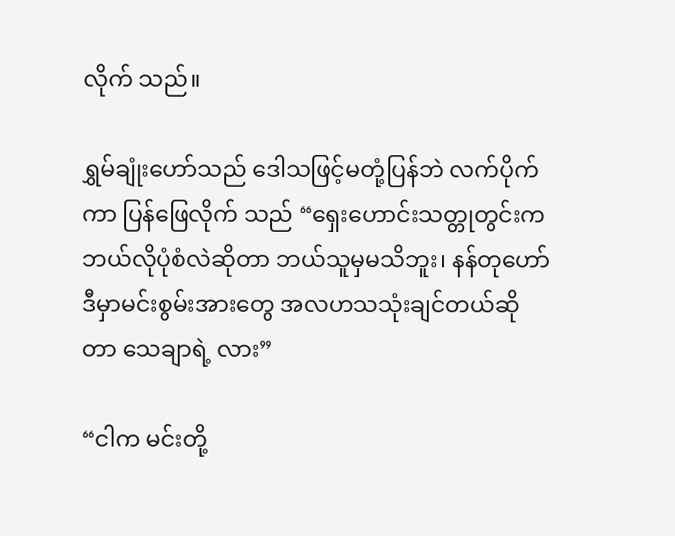လိုက် သည်။

ရွှမ်ချုံးဟော်သည် ဒေါသဖြင့်မတုံ့ပြန်ဘဲ လက်ပိုက်ကာ ပြန်ဖြေလိုက် သည် “ရှေးဟောင်းသတ္တုတွင်းက ဘယ်လိုပုံစံလဲဆိုတာ ဘယ်သူမှမသိဘူး၊ နန်တုဟော် ဒီမှာမင်းစွမ်းအားတွေ အလဟသသုံးချင်တယ်ဆိုတာ သေချာရဲ့ လား”

“ငါက မင်းတို့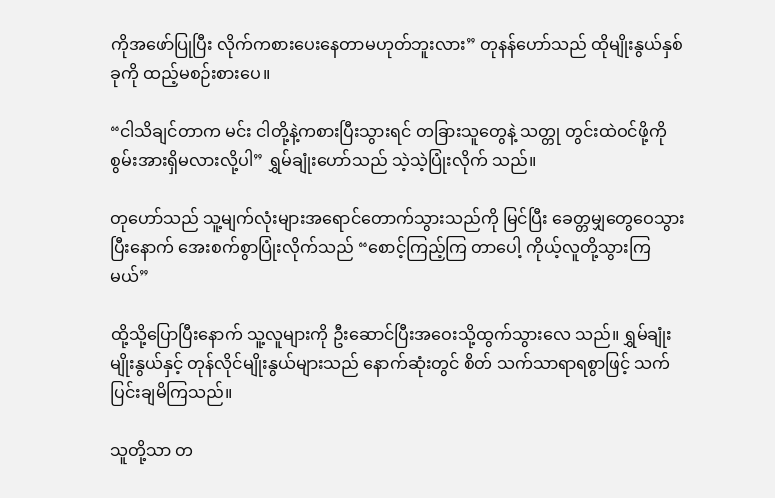ကိုအဖော်ပြုပြီး လိုက်ကစားပေးနေတာမဟုတ်ဘူးလား” တုနန်ဟော်သည် ထိုမျိုးနွယ်နှစ်ခုကို ထည့်မစဉ်းစားပေ။

“ငါသိချင်တာက မင်း ငါတို့နဲ့ကစားပြီးသွားရင် တခြားသူတွေနဲ့ သတ္တု တွင်းထဲဝင်ဖို့ကို စွမ်းအားရှိမလားလို့ပါ” ရွှမ်ချုံးဟော်သည် သဲ့သဲ့ပြုံးလိုက် သည်။

တုဟော်သည် သူ့မျက်လုံးများအရောင်တောက်သွားသည်ကို မြင်ပြီး ခေတ္တမျှတွေဝေသွားပြီးနောက် အေးစက်စွာပြုံးလိုက်သည် “စောင့်ကြည့်ကြ တာပေါ့ ကိုယ့်လူတို့သွားကြမယ်”

ထို့သို့ပြောပြီးနောက် သူ့လူများကို ဦးဆောင်ပြီးအဝေးသို့ထွက်သွားလေ သည်။ ရွှမ်ချုံးမျိုးနွယ်နှင့် တုန်လိုင်မျိုးနွယ်များသည် နောက်ဆုံးတွင် စိတ် သက်သာရာရစွာဖြင့် သက်ပြင်းချမိကြသည်။

သူတို့သာ တ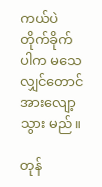ကယ်ပဲ တိုက်ခိုက်ပါက မသေလျှင်တောင် အားလျော့သွား မည်။

တုန်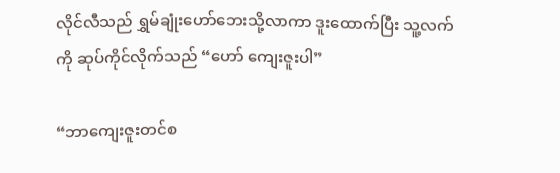လိုင်လီသည် ရွှမ်ချုံးဟော်ဘေးသို့လာကာ ဒူးထောက်ပြီး သူ့လက်ကို ဆုပ်ကိုင်လိုက်သည် “ဟော် ကျေးဇူးပါ”

“ဘာကျေးဇူးတင်စ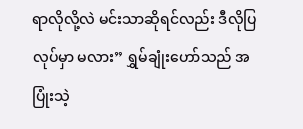ရာလိုလို့လဲ မင်းသာဆိုရင်လည်း ဒီလိုပြလုပ်မှာ မလား” ရွှမ်ချုံးဟော်သည် အပြုံးသဲ့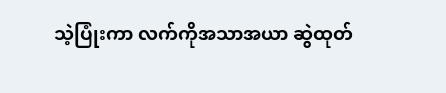သဲ့ပြုံးကာ လက်ကိုအသာအယာ ဆွဲထုတ်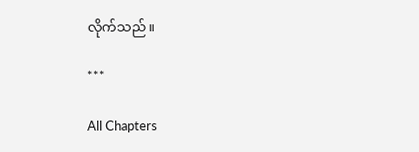လိုက်သည်။

***

All Chapters